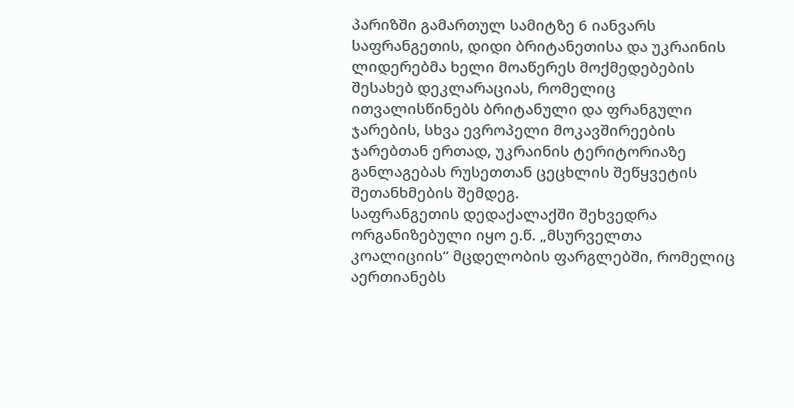პარიზში გამართულ სამიტზე 6 იანვარს საფრანგეთის, დიდი ბრიტანეთისა და უკრაინის ლიდერებმა ხელი მოაწერეს მოქმედებების შესახებ დეკლარაციას, რომელიც ითვალისწინებს ბრიტანული და ფრანგული ჯარების, სხვა ევროპელი მოკავშირეების ჯარებთან ერთად, უკრაინის ტერიტორიაზე განლაგებას რუსეთთან ცეცხლის შეწყვეტის შეთანხმების შემდეგ.
საფრანგეთის დედაქალაქში შეხვედრა ორგანიზებული იყო ე.წ. „მსურველთა კოალიციის“ მცდელობის ფარგლებში, რომელიც აერთიანებს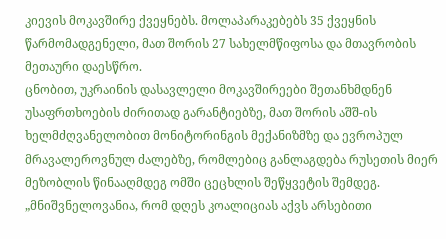კიევის მოკავშირე ქვეყნებს. მოლაპარაკებებს 35 ქვეყნის წარმომადგენელი, მათ შორის 27 სახელმწიფოსა და მთავრობის მეთაური დაესწრო.
ცნობით, უკრაინის დასავლელი მოკავშირეები შეთანხმდნენ უსაფრთხოების ძირითად გარანტიებზე, მათ შორის აშშ-ის ხელმძღვანელობით მონიტორინგის მექანიზმზე და ევროპულ მრავალეროვნულ ძალებზე, რომლებიც განლაგდება რუსეთის მიერ მეზობლის წინააღმდეგ ომში ცეცხლის შეწყვეტის შემდეგ.
„მნიშვნელოვანია, რომ დღეს კოალიციას აქვს არსებითი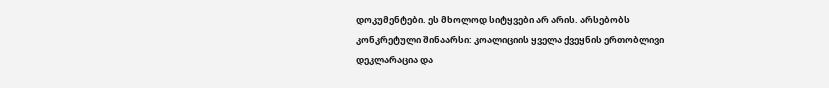დოკუმენტები. ეს მხოლოდ სიტყვები არ არის. არსებობს კონკრეტული შინაარსი: კოალიციის ყველა ქვეყნის ერთობლივი დეკლარაცია და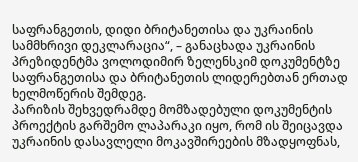საფრანგეთის, დიდი ბრიტანეთისა და უკრაინის სამმხრივი დეკლარაცია“, – განაცხადა უკრაინის პრეზიდენტმა ვოლოდიმირ ზელენსკიმ დოკუმენტზე საფრანგეთისა და ბრიტანეთის ლიდერებთან ერთად ხელმოწერის შემდეგ.
პარიზის შეხვედრამდე მომზადებული დოკუმენტის პროექტის გარშემო ლაპარაკი იყო, რომ ის შეიცავდა უკრაინის დასავლელი მოკავშირეების მზადყოფნას,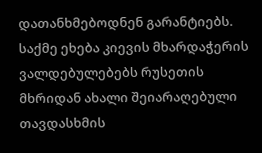დათანხმებოდნენ გარანტიებს. საქმე ეხება კიევის მხარდაჭერის ვალდებულებებს რუსეთის მხრიდან ახალი შეიარაღებული თავდასხმის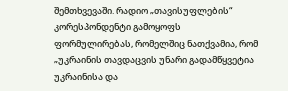შემთხვევაში. რადიო „თავისუფლების“ კორესპონდენტი გამოყოფს ფორმულირებას, რომელშიც ნათქვამია, რომ „უკრაინის თავდაცვის უნარი გადამწყვეტია უკრაინისა და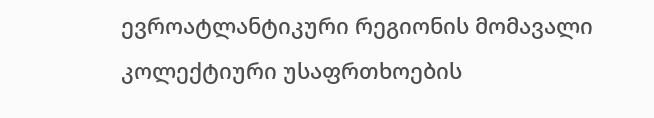ევროატლანტიკური რეგიონის მომავალი კოლექტიური უსაფრთხოების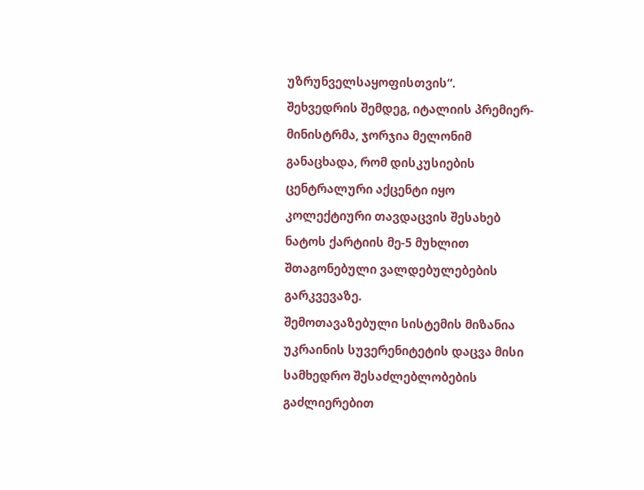უზრუნველსაყოფისთვის“.
შეხვედრის შემდეგ, იტალიის პრემიერ-მინისტრმა, ჯორჯია მელონიმ განაცხადა, რომ დისკუსიების ცენტრალური აქცენტი იყო კოლექტიური თავდაცვის შესახებ ნატოს ქარტიის მე-5 მუხლით შთაგონებული ვალდებულებების გარკვევაზე.
შემოთავაზებული სისტემის მიზანია უკრაინის სუვერენიტეტის დაცვა მისი სამხედრო შესაძლებლობების გაძლიერებით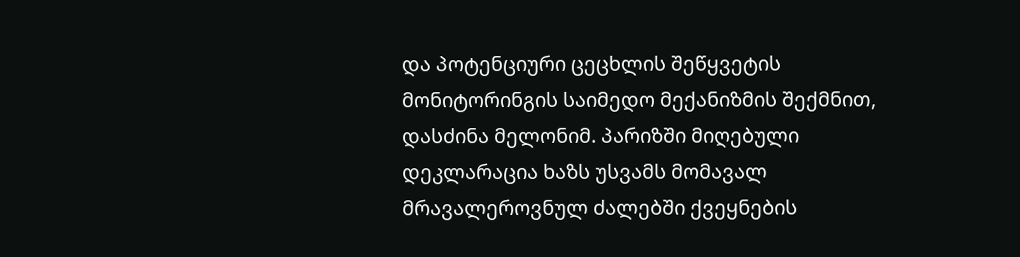და პოტენციური ცეცხლის შეწყვეტის მონიტორინგის საიმედო მექანიზმის შექმნით, დასძინა მელონიმ. პარიზში მიღებული დეკლარაცია ხაზს უსვამს მომავალ მრავალეროვნულ ძალებში ქვეყნების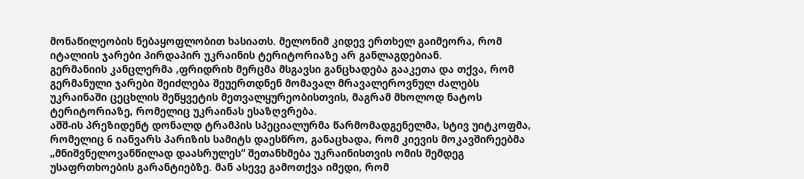მონაწილეობის ნებაყოფლობით ხასიათს. მელონიმ კიდევ ერთხელ გაიმეორა, რომ იტალიის ჯარები პირდაპირ უკრაინის ტერიტორიაზე არ განლაგდებიან.
გერმანიის კანცლერმა ,ფრიდრიხ მერცმა მსგავსი განცხადება გააკეთა და თქვა, რომ გერმანული ჯარები შეიძლება შეუერთდნენ მომავალ მრავალეროვნულ ძალებს უკრაინაში ცეცხლის შეწყვეტის მეთვალყურეობისთვის, მაგრამ მხოლოდ ნატოს ტერიტორიაზე, რომელიც უკრაინას ესაზღვრება.
აშშ-ის პრეზიდენტ დონალდ ტრამპის სპეციალურმა წარმომადგენელმა, სტივ უიტკოფმა, რომელიც 6 იანვარს პარიზის სამიტს დაესწრო, განაცხადა, რომ კიევის მოკავშირეებმა „მნიშვნელოვანწილად დაასრულეს“ შეთანხმება უკრაინისთვის ომის შემდეგ უსაფრთხოების გარანტიებზე. მან ასევე გამოთქვა იმედი, რომ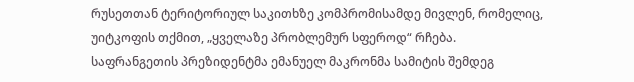რუსეთთან ტერიტორიულ საკითხზე კომპრომისამდე მივლენ, რომელიც, უიტკოფის თქმით, „ყველაზე პრობლემურ სფეროდ“ რჩება.
საფრანგეთის პრეზიდენტმა ემანუელ მაკრონმა სამიტის შემდეგ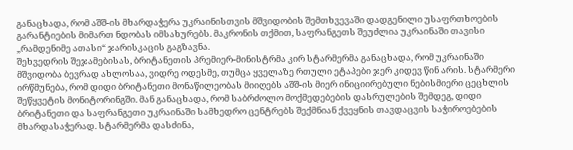განაცხადა, რომ აშშ-ის მხარდაჭერა უკრაინისთვის მშვიდობის შემთხვევაში დადგენილი უსაფრთხოების გარანტიების მიმართ ნდობას იმსახურებს. მაკრონის თქმით, საფრანგეთს შეუძლია უკრაინაში თავისი „რამდენიმე ათასი“ ჯარისკაცის გაგზავნა.
შეხვედრის შეჯამებისას, ბრიტანეთის პრემიერ-მინისტრმა კირ სტარმერმა განაცხადა, რომ უკრაინაში მშვიდობა ბევრად ახლოსაა, ვიდრე ოდესმე, თუმცა ყველაზე რთული ეტაპები ჯერ კიდევ წინ არის. სტარმერი ირწმუნება, რომ დიდი ბრიტანეთი მონაწილეობას მიიღებს აშშ-ის მიერ ინიციირებული ნებისმიერი ცეცხლის შეწყვეტის მონიტორინგში. მან განაცხადა, რომ საბრძოლო მოქმედებების დასრულების შემდეგ, დიდი ბრიტანეთი და საფრანგეთი უკრაინაში სამხედრო ცენტრებს შექმნიან ქვეყნის თავდაცვის საჭიროებების მხარდასაჭერად. სტარმერმა დასძინა,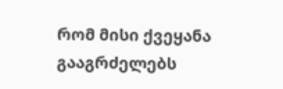რომ მისი ქვეყანა გააგრძელებს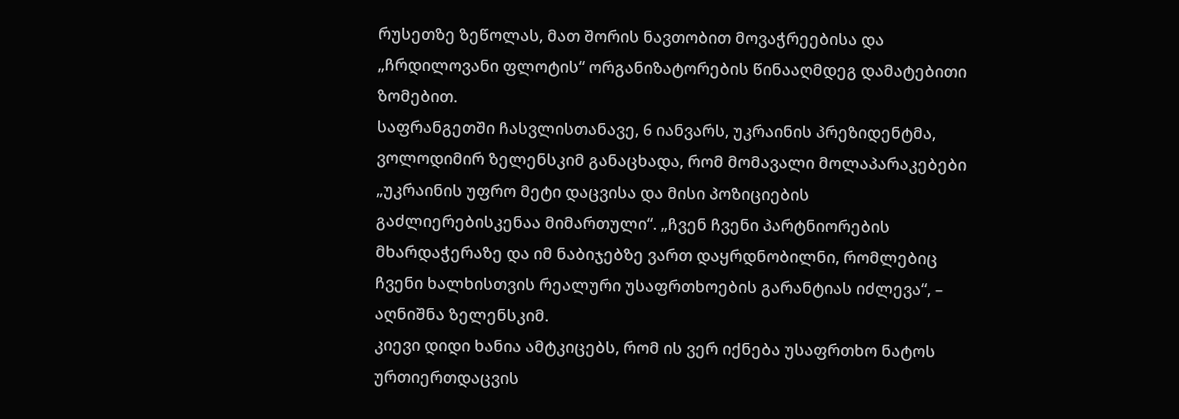რუსეთზე ზეწოლას, მათ შორის ნავთობით მოვაჭრეებისა და „ჩრდილოვანი ფლოტის“ ორგანიზატორების წინააღმდეგ დამატებითი ზომებით.
საფრანგეთში ჩასვლისთანავე, 6 იანვარს, უკრაინის პრეზიდენტმა, ვოლოდიმირ ზელენსკიმ განაცხადა, რომ მომავალი მოლაპარაკებები „უკრაინის უფრო მეტი დაცვისა და მისი პოზიციების გაძლიერებისკენაა მიმართული“. „ჩვენ ჩვენი პარტნიორების მხარდაჭერაზე და იმ ნაბიჯებზე ვართ დაყრდნობილნი, რომლებიც ჩვენი ხალხისთვის რეალური უსაფრთხოების გარანტიას იძლევა“, – აღნიშნა ზელენსკიმ.
კიევი დიდი ხანია ამტკიცებს, რომ ის ვერ იქნება უსაფრთხო ნატოს ურთიერთდაცვის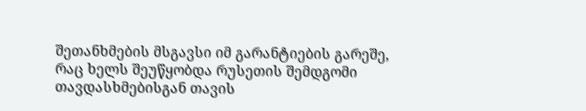შეთანხმების მსგავსი იმ გარანტიების გარეშე, რაც ხელს შეუწყობდა რუსეთის შემდგომი თავდასხმებისგან თავის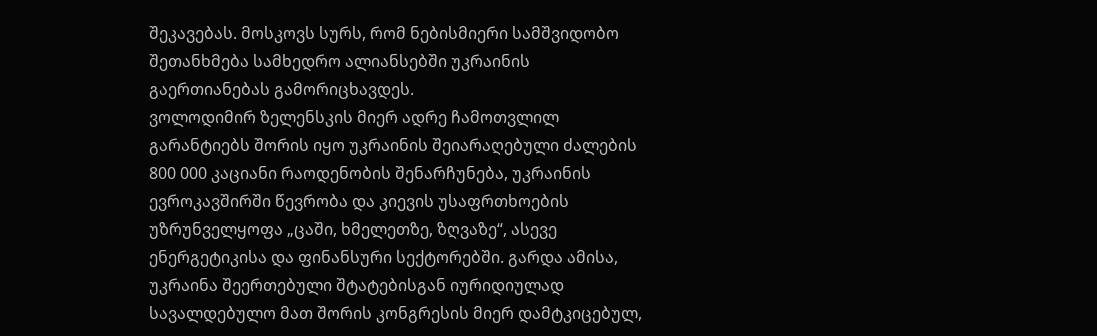შეკავებას. მოსკოვს სურს, რომ ნებისმიერი სამშვიდობო შეთანხმება სამხედრო ალიანსებში უკრაინის გაერთიანებას გამორიცხავდეს.
ვოლოდიმირ ზელენსკის მიერ ადრე ჩამოთვლილ გარანტიებს შორის იყო უკრაინის შეიარაღებული ძალების 800 000 კაციანი რაოდენობის შენარჩუნება, უკრაინის ევროკავშირში წევრობა და კიევის უსაფრთხოების უზრუნველყოფა „ცაში, ხმელეთზე, ზღვაზე“, ასევე ენერგეტიკისა და ფინანსური სექტორებში. გარდა ამისა, უკრაინა შეერთებული შტატებისგან იურიდიულად სავალდებულო მათ შორის კონგრესის მიერ დამტკიცებულ,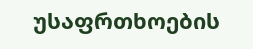უსაფრთხოების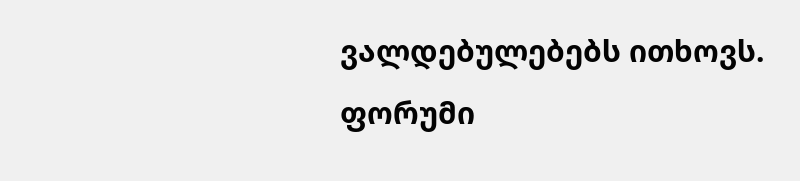ვალდებულებებს ითხოვს.
ფორუმი